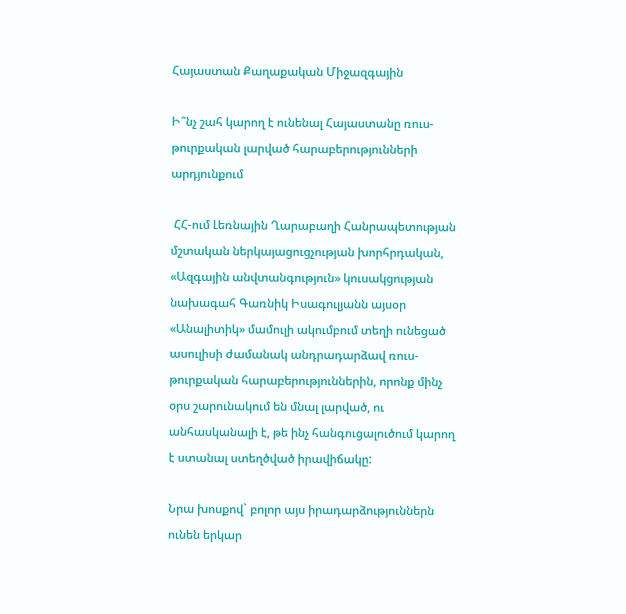Հայաստան Քաղաքական Միջազգային

Ի՞նչ շահ կարող է ունենալ Հայաստանը ռուս-թուրքական լարված հարաբերությունների արդյունքում

 ՀՀ-ում Լեռնային Ղարաբաղի Հանրապետության մշտական ներկայացուցչության խորհրդական, «Ազգային անվտանգություն» կուսակցության նախագահ Գառնիկ Իսագուլյանն այսօր «Անալիտիկ» մամուլի ակումբում տեղի ունեցած ասուլիսի ժամանակ անդրադարձավ ռուս-թուրքական հարաբերություններին, որոնք մինչ օրս շարունակում են մնալ լարված, ու անհասկանալի է, թե ինչ հանգուցալուծում կարող է ստանալ ստեղծված իրավիճակը:

Նրա խոսքով` բոլոր այս իրադարձություններն ունեն երկար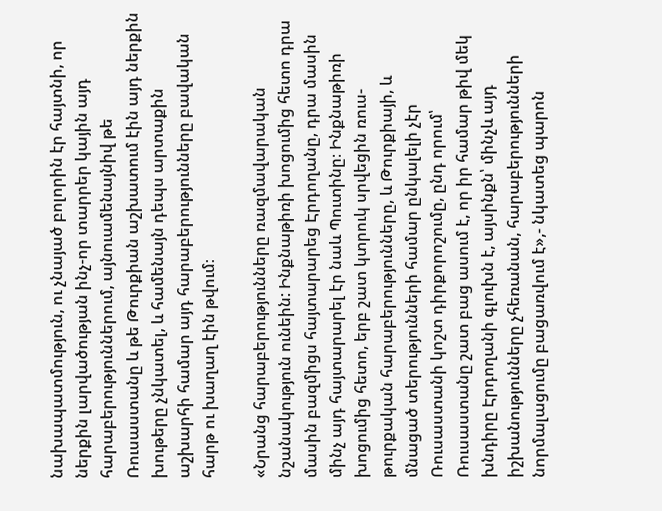նախապատմություն, ու չնայած բոլորին էր հայտնի, որ ներքին լարվածության ինչ-որ տարրեր կային այդ հարաբերություններում, այնուամենայնիվ թե Ռուսաստանը և թե Թուրքիան աշխատում էին այդ ներքին խութերը չնկատել, և համենայն դեպս արտաքին աշխարհի համար այդ հարաբերությունները բավական հարթ ու խաղաղ էին թվում։

«Նրանց հարաբերությունները ռազմավարական նշանակություն ունեին: Ինքնաթիռի խոցումից հետո դրա մասին բազմիցս հայտարարեց Էրդողանը, դրա մասին մինչ այդ հայտարարել էր նաև Պուտինը։ Ինքնաթիռի խոցումից հետո, երբ շատ կտրուկ սրվեցին ռուս-թուրքական հարաբերությունները, և Թուրքիայի, և մնացած տերությունների համար ընկալելի չէր Ռուսաստանի կոշտ դիրքորոշումը, ընդ որում՝ Ռուսաստանը շատ բաց ասում է, որ իր համար թիվ մեկ խնդիրը Էրդողանի գլուխն է, այսինքն՝ մինչև այդ իշխանությունները չհեռանան, հարաբերությունների նորմալացումը բացառվում է»,- նկատեց պարոն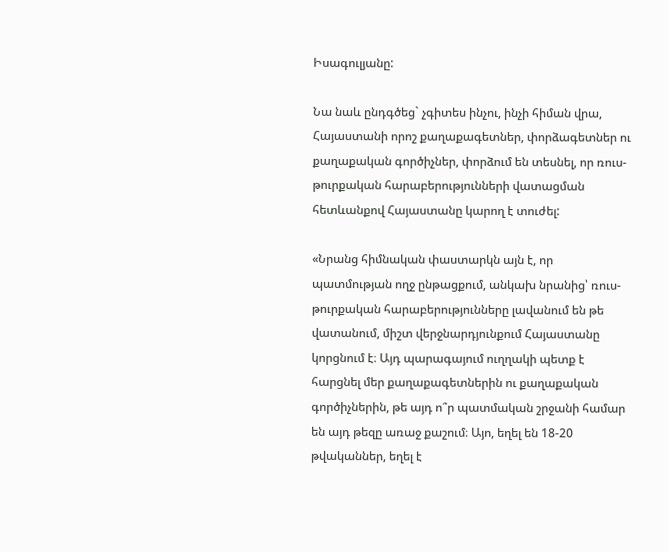Իսագուլյանը:

Նա նաև ընդգծեց` չգիտես ինչու, ինչի հիման վրա, Հայաստանի որոշ քաղաքագետներ, փորձագետներ ու քաղաքական գործիչներ, փորձում են տեսնել, որ ռուս-թուրքական հարաբերությունների վատացման հետևանքով Հայաստանը կարող է տուժել:

«Նրանց հիմնական փաստարկն այն է, որ պատմության ողջ ընթացքում, անկախ նրանից՝ ռուս-թուրքական հարաբերությունները լավանում են թե վատանում, միշտ վերջնարդյունքում Հայաստանը կորցնում է։ Այդ պարագայում ուղղակի պետք է հարցնել մեր քաղաքագետներին ու քաղաքական գործիչներին, թե այդ ո՞ր պատմական շրջանի համար են այդ թեզը առաջ քաշում։ Այո, եղել են 18-20 թվականներ, եղել է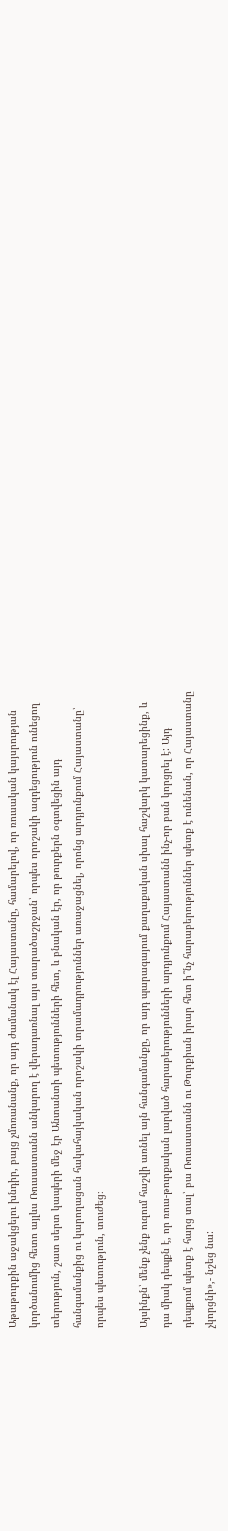Աթաթուրքին աջակցելու խնդիր, բայց չմոռանանք, որ այդ ժամանակ էլ Հայաստանը, համարելով, որ ռուսական կայսրության կործանումից հետո այլևս Ռուսաստանն անկարող է վերադառնալ այս տարածաշրջան՝ որպես որոշակի ազդեցություն ունեցող տերություն, շատ սերտ կապերի մեջ էր Անտանտի պետությունների հետ, և բնական էր, որ թուրքերն օգտվեցին այդ հանգամանքից ու կարողացան հակահայկական որոշակի տրամադրություններ առաջացնել, որոնց արդյունքում Հայաստանը՝ որպես պետություն, տուժեց։

Այսինքն՝ մենք չենք ուզում հաշվի առնել այն հանգամանքը, որ այդ պարագայում քաղաքական սխալ հաշվարկ կատարեցինք, և դա միակ դեպքն է, որ ռուս-թուրքական լարված հարաբերությունների արդյունքում Հայաստանն ինչ-որ բան կորցրել է: Այդ դեպքում պետք է հարց տալ՝ բա Ռուսաստանն ու Թուրքիան իրար հետ ի՞նչ հարաբերություններ պետք է ունենան, որ Հայաստանը չկորցնի»,- նշեց նա: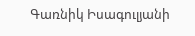Գառնիկ Իսագուլյանի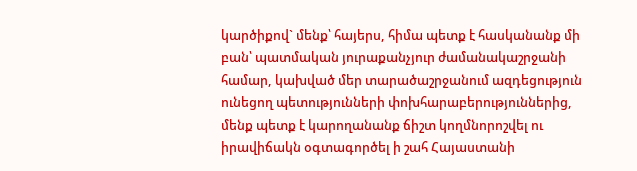կարծիքով` մենք՝ հայերս, հիմա պետք է հասկանանք մի բան՝ պատմական յուրաքանչյուր ժամանակաշրջանի համար, կախված մեր տարածաշրջանում ազդեցություն ունեցող պետությունների փոխհարաբերություններից, մենք պետք է կարողանանք ճիշտ կողմնորոշվել ու իրավիճակն օգտագործել ի շահ Հայաստանի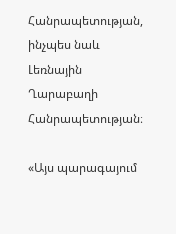Հանրապետության, ինչպես նաև Լեռնային Ղարաբաղի Հանրապետության։

«Այս պարագայում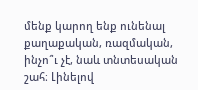մենք կարող ենք ունենալ քաղաքական, ռազմական, ինչո՞ւ չէ, նաև տնտեսական շահ։ Լինելով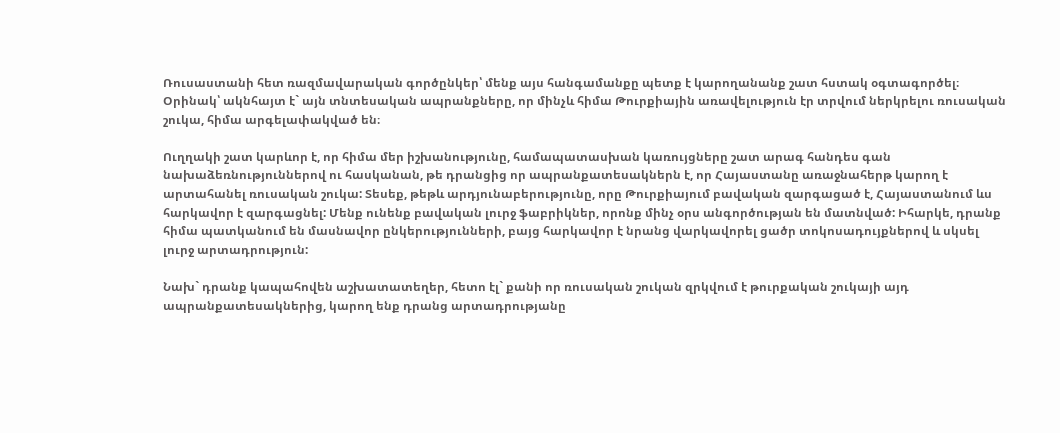Ռուսաստանի հետ ռազմավարական գործընկեր՝ մենք այս հանգամանքը պետք է կարողանանք շատ հստակ օգտագործել։ Օրինակ՝ ակնհայտ է` այն տնտեսական ապրանքները, որ մինչև հիմա Թուրքիային առավելություն էր տրվում ներկրելու ռուսական շուկա, հիմա արգելափակված են։

Ուղղակի շատ կարևոր է, որ հիմա մեր իշխանությունը, համապատասխան կառույցները շատ արագ հանդես գան նախաձեռնություններով ու հասկանան, թե դրանցից որ ապրանքատեսակներն է, որ Հայաստանը առաջնահերթ կարող է արտահանել ռուսական շուկա: Տեսեք, թեթև արդյունաբերությունը, որը Թուրքիայում բավական զարգացած է, Հայաստանում ևս հարկավոր է զարգացնել: Մենք ունենք բավական լուրջ ֆաբրիկներ, որոնք մինչ օրս անգործության են մատնված: Իհարկե, դրանք հիմա պատկանում են մասնավոր ընկերությունների, բայց հարկավոր է նրանց վարկավորել ցածր տոկոսադույքներով և սկսել լուրջ արտադրություն:

Նախ` դրանք կապահովեն աշխատատեղեր, հետո էլ` քանի որ ռուսական շուկան զրկվում է թուրքական շուկայի այդ ապրանքատեսակներից, կարող ենք դրանց արտադրությանը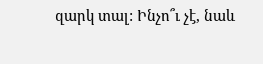զարկ տալ: Ինչո՞ւ չէ, նաև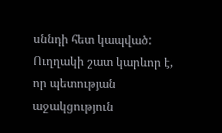սննդի հետ կապված: Ուղղակի շատ կարևոր է, որ պետության աջակցություն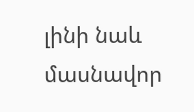լինի նաև մասնավոր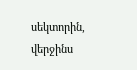սեկտորին, վերջինս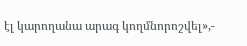էլ կարողանա արագ կողմնորոշվել»,-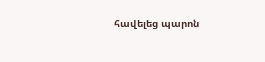հավելեց պարոն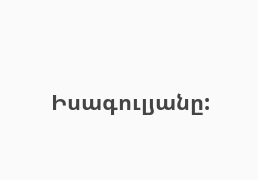Իսագուլյանը: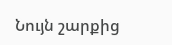Նույն շարքից